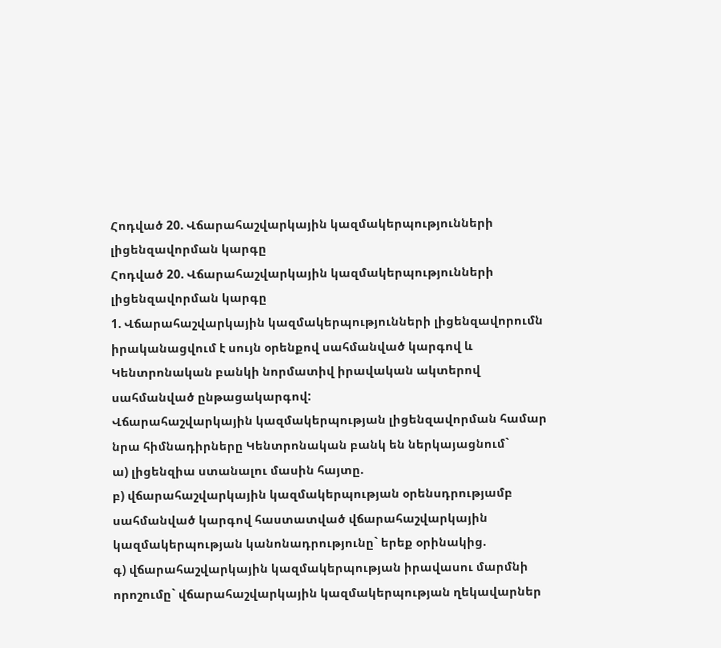Հոդված 20. Վճարահաշվարկային կազմակերպությունների լիցենզավորման կարգը
Հոդված 20. Վճարահաշվարկային կազմակերպությունների լիցենզավորման կարգը
1. Վճարահաշվարկային կազմակերպությունների լիցենզավորումն իրականացվում է սույն օրենքով սահմանված կարգով և Կենտրոնական բանկի նորմատիվ իրավական ակտերով սահմանված ընթացակարգով:
Վճարահաշվարկային կազմակերպության լիցենզավորման համար նրա հիմնադիրները Կենտրոնական բանկ են ներկայացնում`
ա) լիցենզիա ստանալու մասին հայտը.
բ) վճարահաշվարկային կազմակերպության օրենսդրությամբ սահմանված կարգով հաստատված վճարահաշվարկային կազմակերպության կանոնադրությունը` երեք օրինակից.
գ) վճարահաշվարկային կազմակերպության իրավասու մարմնի որոշումը` վճարահաշվարկային կազմակերպության ղեկավարներ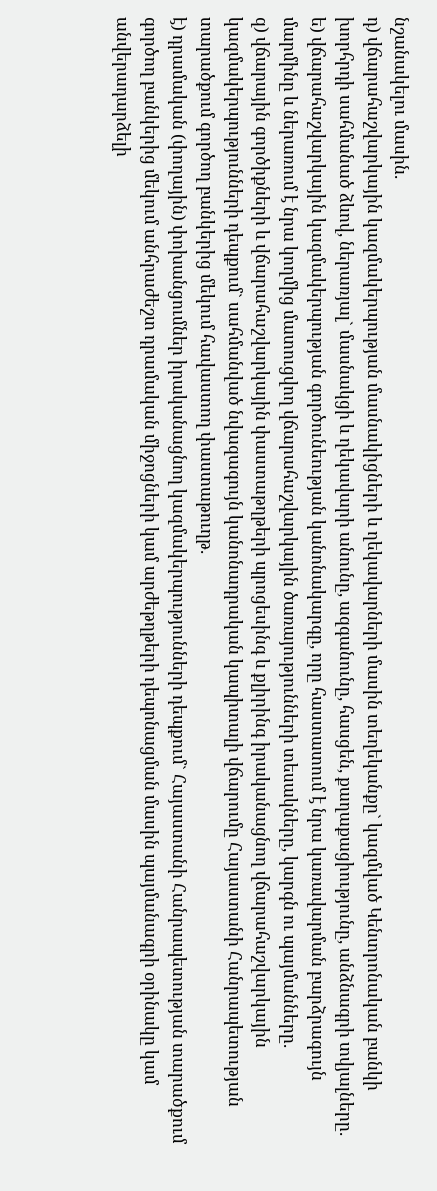նշանակելու մասին.
դ) վճարահաշվարկային կազմակերպության մասնակիցների և ղեկավարների մասին տեղեկանքը` կազմված Կենտրոնական բանկի խորհրդի սահմանած ձևով, ներառյալ` մասնակցի և ղեկավարի անունը, ազգանունը, հասցեն, քաղաքացիությունը, անձնագրի տվյալները.
ե) վճարահաշվարկային կազմակերպության գործունեության կանոնակարգը, որը հաստատում է նրա կառավարման բարձրագույն մարմինը և ներառում է նրա կողմից մատուցվող վճարահաշվարկային ծառայությունների տեսակները, կարգն ու պայմանները.
զ) վճարային գործիքների և վճարահաշվարկային փաստաթղթերի պրոցեսինգ և քլիրինգ իրականացնող վճարահաշվարկային կազմակերպությունների դեպքում` սահմանված նվազագույն կանոնադրական կապիտալի վճարումը Հայաստանի Հանրապետության տարածքում գործող բանկերից մեկում հավաստող փաստաթուղթ.
է) դրամական (փողային) փոխանցումներ իրականացնող կազմակերպությունների դեպքում` Հայաստանի Հանրապետության տարածքում գործող բանկերից մեկում անհրաժեշտ դրամական միջոցների կամ արժեթղթերի դեպոնացման մասին պայմանագրի օրինակը կամ անվերադարձելի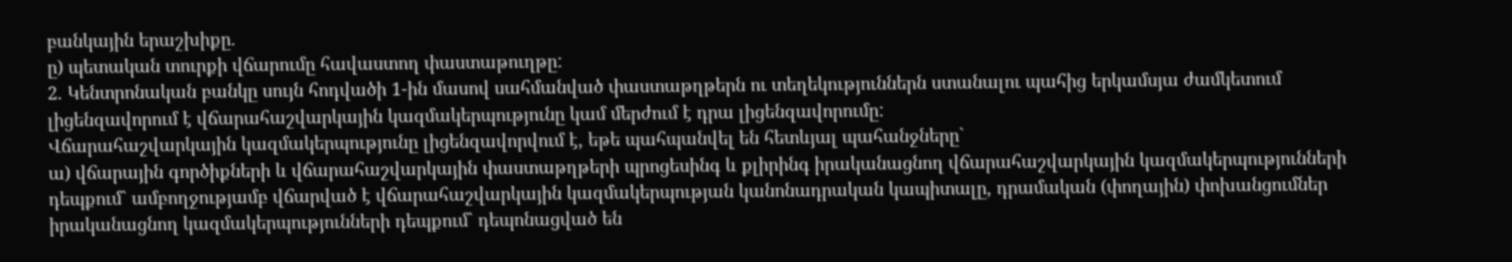բանկային երաշխիքը.
ը) պետական տուրքի վճարումը հավաստող փաստաթուղթը:
2. Կենտրոնական բանկը սույն հոդվածի 1-ին մասով սահմանված փաստաթղթերն ու տեղեկություններն ստանալու պահից երկամսյա ժամկետում լիցենզավորում է վճարահաշվարկային կազմակերպությունը կամ մերժում է դրա լիցենզավորումը:
Վճարահաշվարկային կազմակերպությունը լիցենզավորվում է, եթե պահպանվել են հետևյալ պահանջները`
ա) վճարային գործիքների և վճարահաշվարկային փաստաթղթերի պրոցեսինգ և քլիրինգ իրականացնող վճարահաշվարկային կազմակերպությունների դեպքում` ամբողջությամբ վճարված է վճարահաշվարկային կազմակերպության կանոնադրական կապիտալը, դրամական (փողային) փոխանցումներ իրականացնող կազմակերպությունների դեպքում` դեպոնացված են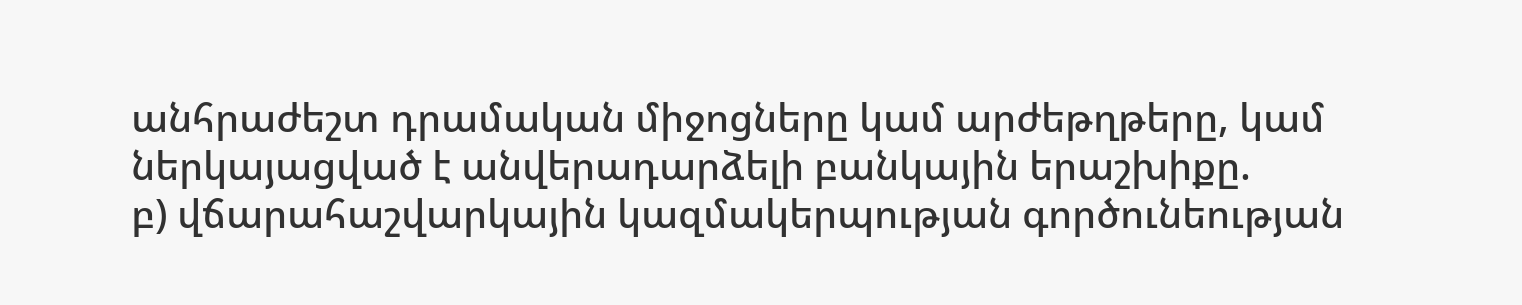անհրաժեշտ դրամական միջոցները կամ արժեթղթերը, կամ ներկայացված է անվերադարձելի բանկային երաշխիքը.
բ) վճարահաշվարկային կազմակերպության գործունեության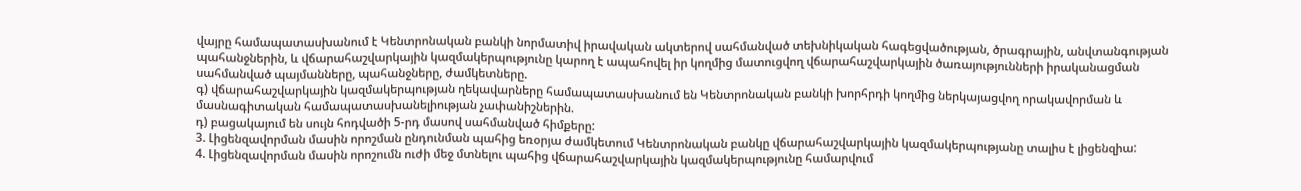վայրը համապատասխանում է Կենտրոնական բանկի նորմատիվ իրավական ակտերով սահմանված տեխնիկական հագեցվածության, ծրագրային, անվտանգության պահանջներին, և վճարահաշվարկային կազմակերպությունը կարող է ապահովել իր կողմից մատուցվող վճարահաշվարկային ծառայությունների իրականացման սահմանված պայմանները, պահանջները, ժամկետները.
գ) վճարահաշվարկային կազմակերպության ղեկավարները համապատասխանում են Կենտրոնական բանկի խորհրդի կողմից ներկայացվող որակավորման և մասնագիտական համապատասխանելիության չափանիշներին.
դ) բացակայում են սույն հոդվածի 5-րդ մասով սահմանված հիմքերը:
3. Լիցենզավորման մասին որոշման ընդունման պահից եռօրյա ժամկետում Կենտրոնական բանկը վճարահաշվարկային կազմակերպությանը տալիս է լիցենզիա:
4. Լիցենզավորման մասին որոշումն ուժի մեջ մտնելու պահից վճարահաշվարկային կազմակերպությունը համարվում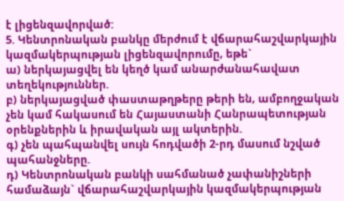է լիցենզավորված:
5. Կենտրոնական բանկը մերժում է վճարահաշվարկային կազմակերպության լիցենզավորումը, եթե`
ա) ներկայացվել են կեղծ կամ անարժանահավատ տեղեկություններ.
բ) ներկայացված փաստաթղթերը թերի են, ամբողջական չեն կամ հակասում են Հայաստանի Հանրապետության օրենքներին և իրավական այլ ակտերին.
գ) չեն պահպանվել սույն հոդվածի 2-րդ մասում նշված պահանջները.
դ) Կենտրոնական բանկի սահմանած չափանիշների համաձայն` վճարահաշվարկային կազմակերպության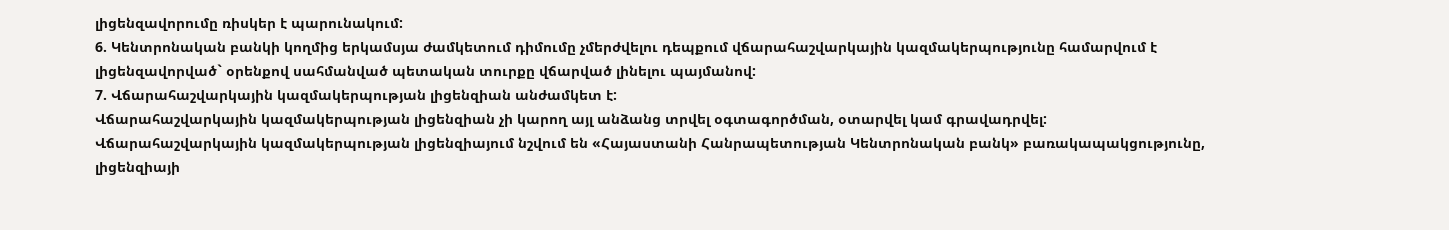լիցենզավորումը ռիսկեր է պարունակում:
6. Կենտրոնական բանկի կողմից երկամսյա ժամկետում դիմումը չմերժվելու դեպքում վճարահաշվարկային կազմակերպությունը համարվում է լիցենզավորված` օրենքով սահմանված պետական տուրքը վճարված լինելու պայմանով:
7. Վճարահաշվարկային կազմակերպության լիցենզիան անժամկետ է:
Վճարահաշվարկային կազմակերպության լիցենզիան չի կարող այլ անձանց տրվել օգտագործման, օտարվել կամ գրավադրվել:
Վճարահաշվարկային կազմակերպության լիցենզիայում նշվում են «Հայաստանի Հանրապետության Կենտրոնական բանկ» բառակապակցությունը, լիցենզիայի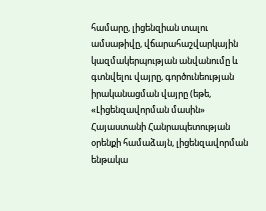համարը, լիցենզիան տալու ամսաթիվը, վճարահաշվարկային կազմակերպության անվանումը և գտնվելու վայրը, գործունեության իրականացման վայրը (եթե, «Լիցենզավորման մասին» Հայաստանի Հանրապետության օրենքի համաձայն, լիցենզավորման ենթակա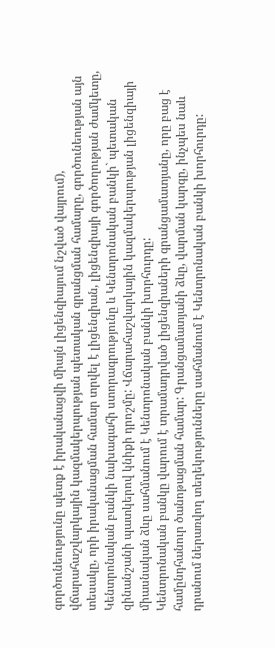գործունեությունը պետք է իրականացվի միայն լիցենզիայում նշված վայրում), վճարահաշվարկային կազմակերպության պետական գրանցման համարը, գործունեության այն տեսակը, որի իրականացման համար տրվել է լիցենզիան, լիցենզիայի գործողության ժամկետը, Կենտրոնական բանկի նախագահի ստորագրությունը և Կենտրոնական բանկի` պետական զինանշանի պատկերով կնիքի դրոշմը: Վճարահաշվարկային կազմակերպության լիցենզիայի միասնական ձևը սահմանում է Կենտրոնական բանկի խորհուրդը:
Կենտրոնական բանկը վարում է տրամադրված լիցենզիաների գրանցամատյանը, որը բաց է համընդհանուր ծանոթացման համար: Գրանցամատյանի ձևը, վարման կարգը, ինչպես նաև դրանում ներառվող տեղեկությունները սահմանում է Կենտրոնական բանկի խորհուրդը: